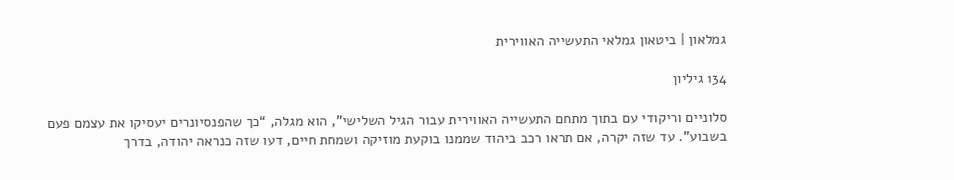גמלאון | ביטאון גמלאי התעשייה האווירית

134 גיליון

סלוניים וריקודי עם בתוך מתחם התעשייה האווירית עבור הגיל השלישי”, הוא מגלה, “כך שהפנסיונרים יעסיקו את עצמם פעם בשבוע”. עד שזה יקרה, אם תראו רכב ביהוד שממנו בוקעת מוזיקה ושמחת חיים, דעו שזה כנראה יהודה, בדרך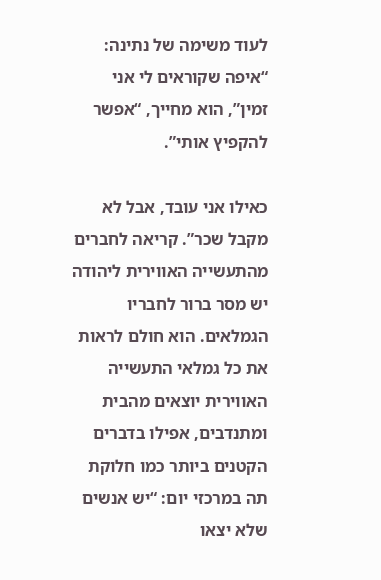לעוד משימה של נתינה: “איפה שקוראים לי אני זמין”, הוא מחייך, “אפשר להקפיץ אותי”.

כאילו אני עובד, אבל לא מקבל שכר”. קריאה לחברים מהתעשייה האווירית ליהודה יש מסר ברור לחבריו הגמלאים. הוא חולם לראות את כל גמלאי התעשייה האווירית יוצאים מהבית ומתנדבים, אפילו בדברים הקטנים ביותר כמו חלוקת תה במרכזי יום: “יש אנשים שלא יצאו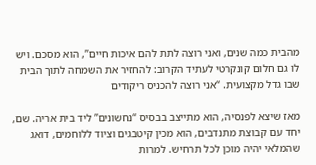מהבית כמה שנים, ואני רוצה לתת להם איכות חיים”, הוא מסכם. ויש לו גם חלום קונקרטי לעתיד הקרוב: להחזיר את השמחה לתוך הבית שבו גדל מקצועית. “אני רוצה להכניס ריקודים

מאז שיצא לפנסיה, הוא מתייצב בבסיס “נחשונים” ליד בית אריה. שם, יחד עם קבוצת מתנדבים, הוא מכין קיטבגים וציוד ללוחמים, דואג שהמלאי יהיה מוכן לכל תרחיש. למרות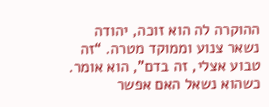ההוקרה לה הוא זוכה, יהודה נשאר צנוע וממוקד מטרה. “זה טבוע אצלי, זה בדם”, הוא אומר. כשהוא נשאל האם אפשר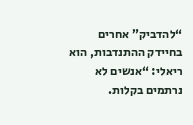“להדביק” אחרים בחיידק ההתנדבות, הוא ריאלי: “אנשים לא נרתמים בקלות.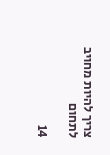צריך להיות מחויב לתחום

14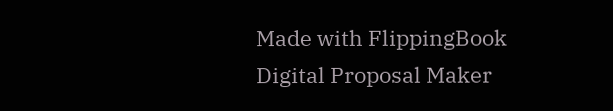Made with FlippingBook Digital Proposal Maker